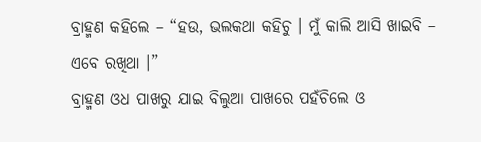ବ୍ରାହ୍ମଣ କହିଲେ – “ହଉ, ଭଲକଥା କହିଚୁ । ମୁଁ କାଲି ଆସି ଖାଇବି – ଏବେ ରଖିଥା ।”
ବ୍ରାହ୍ମଣ ଓଧ ପାଖରୁ ଯାଇ ବିଲୁଆ ପାଖରେ ପହଁଚିଲେ ଓ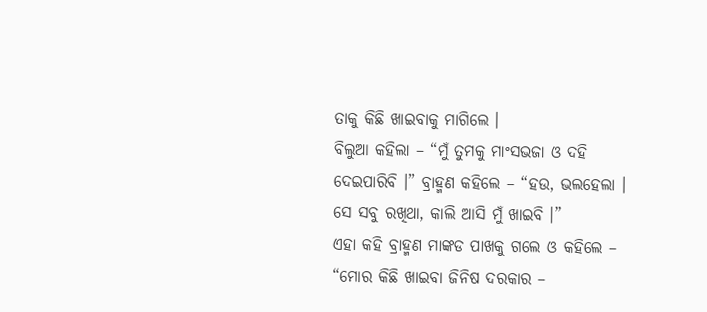ତାକୁ କିଛି ଖାଇବାକୁ ମାଗିଲେ ।
ବିଲୁଆ କହିଲା – “ମୁଁ ତୁମକୁ ମାଂସଭଜା ଓ ଦହି ଦେଇପାରିବି ।” ବ୍ରାହ୍ମଣ କହିଲେ – “ହଉ, ଭଲହେଲା । ସେ ସବୁ ରଖିଥା, କାଲି ଆସି ମୁଁ ଖାଇବି ।”
ଏହା କହି ବ୍ରାହ୍ମଣ ମାଙ୍କଡ ପାଖକୁ ଗଲେ ଓ କହିଲେ – “ମୋର କିଛି ଖାଇବା ଜିନିଷ ଦରକାର –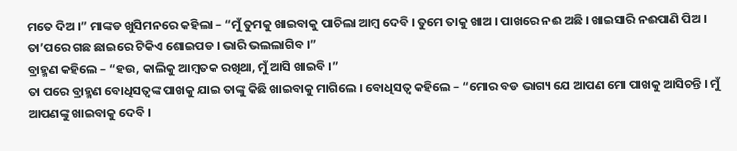ମତେ ଦିଅ ।” ମାଙ୍କଡ ଖୁସିମନରେ କହିଲା – “ମୁଁ ତୁମକୁ ଖାଇବାକୁ ପାଚିଲା ଆମ୍ବ ଦେବି । ତୁମେ ତାକୁ ଖାଅ । ପାଖରେ ନଈ ଅଛି । ଖାଇସାରି ନଈପାଣି ପିଅ । ତା’ପରେ ଗଛ ଛାଇରେ ଟିକିଏ ଶୋଇପଡ । ଭାରି ଭଲଲାଗିବ ।”
ବ୍ରାହ୍ମଣ କହିଲେ – “ହଉ, କାଲିକୁ ଆମ୍ବତକ ରଖିଥା, ମୁଁ ଆସି ଖାଇବି ।”
ତା ପରେ ବ୍ରାହ୍ମଣ ବୋଧିସତ୍ୱଙ୍କ ପାଖକୁ ଯାଇ ତାଙ୍କୁ କିଛି ଖାଇବାକୁ ମାଗିଲେ । ବୋଧିସତ୍ୱ କହିଲେ – “ମୋର ବଡ ଭାଗ୍ୟ ଯେ ଆପଣ ମୋ ପାଖକୁ ଆସିଚନ୍ତି । ମୁଁ ଆପଣଙ୍କୁ ଖାଇବାକୁ ଦେବି ।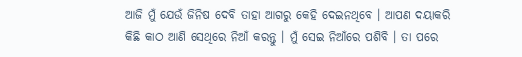ଆଜି ମୁଁ ଯେଉଁ ଜିନିଷ ଦେବି ତାହା ଆଗରୁ କେହି ଦେଇନଥିବେ । ଆପଣ ଦୟାକରି କିଛି କାଠ ଆଣି ସେଥିରେ ନିଆଁ କରନ୍ତୁ । ମୁଁ ସେଇ ନିଆଁରେ ପଶିବି । ତା ପରେ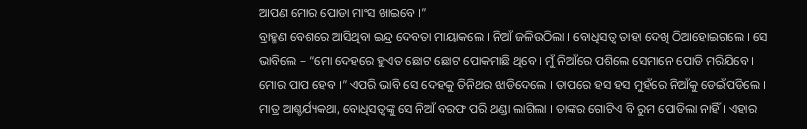ଆପଣ ମୋର ପୋଡା ମାଂସ ଖାଇବେ ।”
ବ୍ରାହ୍ମଣ ବେଶରେ ଆସିଥିବା ଇନ୍ଦ୍ର ଦେବତା ମାୟାକଲେ । ନିଆଁ ଜଳିଉଠିଲା । ବୋଧିସତ୍ୱ ତାହା ଦେଖି ଠିଆହୋଇଗଲେ । ସେ ଭାବିଲେ – “ମୋ ଦେହରେ ହୁଏତ ଛୋଟ ଛୋଟ ପୋକମାଛି ଥିବେ । ମୁଁ ନିଆଁରେ ପଶିଲେ ସେମାନେ ପୋଡି ମରିଯିବେ । ମୋର ପାପ ହେବ ।” ଏପରି ଭାବି ସେ ଦେହକୁ ତିନିଥର ଝାଡିଦେଲେ । ତାପରେ ହସ ହସ ମୁହଁରେ ନିଆଁକୁ ଡେଇଁପଡିଲେ । ମାତ୍ର ଆଶ୍ଚର୍ଯ୍ୟକଥା, ବୋଧିସତ୍ୱଙ୍କୁ ସେ ନିଆଁ ବରଫ ପରି ଥଣ୍ଡା ଲାଗିଲା । ତାଙ୍କର ଗୋଟିଏ ବି ରୁମ ପୋଡିଲା ନାହିଁ । ଏହାର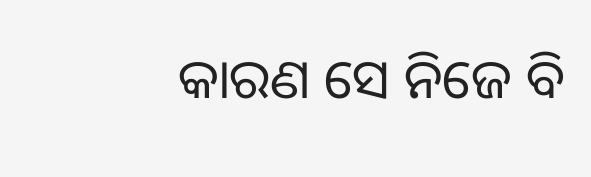କାରଣ ସେ ନିଜେ ବି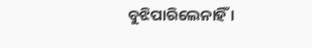ବୁଝିପାରିଲେନାହିଁ ।